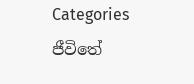Categories
ජීවිතේ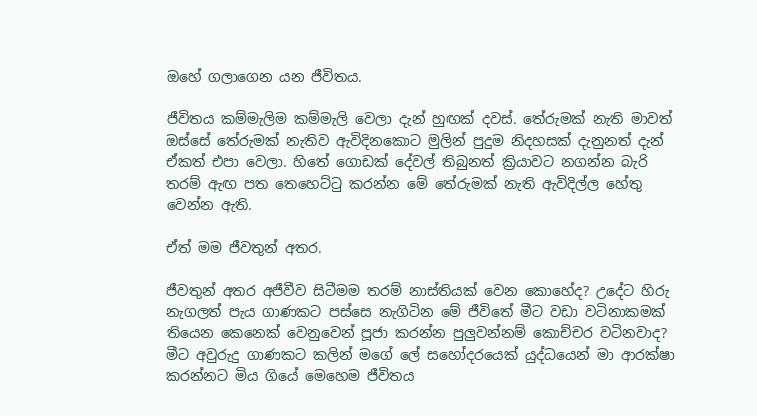ඔහේ ගලාගෙන යන ජීවිතය.

ජීවිතය කම්මැලිම කම්මැලි වෙලා දැන් හුඟක් දවස්. තේරුමක් නැති මාවත් ඔස්සේ තේරුමක් නැතිව ඇවිදිනකොට මුලින් පුදුම නිදහසක් දැනුනත් දැන් ඒකත් එපා වෙලා. හිතේ ගොඩක් දේවල් තිබුනත් ක්‍රියාවට නගන්න බැරි තරම් ඇඟ පත තෙහෙට්ටු කරන්න මේ තේරුමක් නැති ඇවිදිල්ල හේතු වෙන්න ඇති.

ඒත් මම ජීවතුන් අතර.

ජීවතුන් අතර අජීවීව සිටීමම තරම් නාස්තියක් වෙන කොහේද? උදේට හිරු නැගලත් පැය ගාණකට පස්සෙ නැගිටින මේ ජීවිතේ මීට වඩා වටිනාකමක් තියෙන කෙනෙක් වෙනුවෙන් පූජා කරන්න පුලුවන්නම් කොච්චර වටිනවාද? මීට අවුරුදු ගාණකට කලින් මගේ ලේ සහෝදරයෙක් යුද්ධයෙන් මා ආරක්ෂා කරන්නට මිය ගියේ මෙහෙම ජීවිතය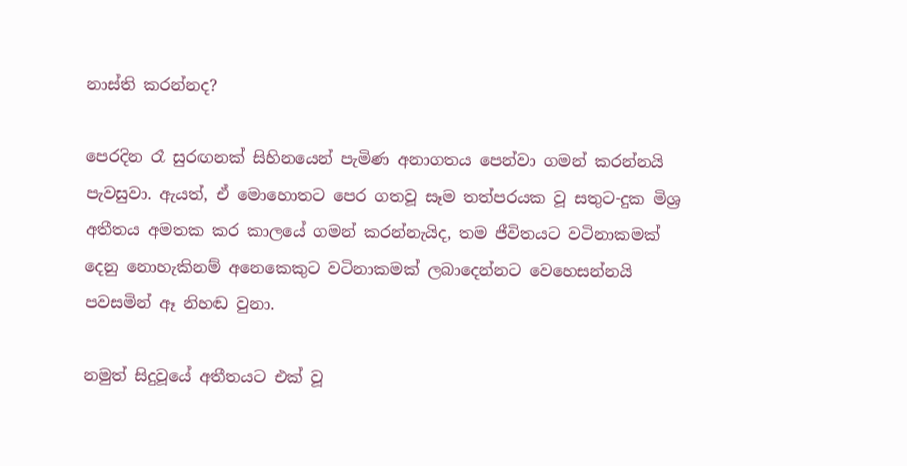නාස්ති කරන්නද?

පෙරදින රෑ සුරඟනක් සිහිනයෙන් පැමිණ අනාගතය පෙන්වා ගමන් කරන්නයි පැවසුවා. ඇයත්, ඒ මොහොතට පෙර ගතවූ සෑම තත්පරයක වූ සතුට-දුක මිශ්‍ර අතීතය අමතක කර කාලයේ ගමන් කරන්නැයිද, තම ජීවිතයට වටිනාකමක් දෙනු නොහැකිනම් අනෙකෙකුට වටිනාකමක් ලබාදෙන්නට වෙහෙසන්නයි පවසමින් ඈ නිහඬ වුනා.

නමුත් සිදුවූයේ අතීතයට එක් වූ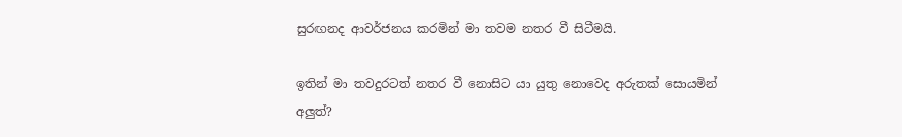සුරඟනද ආවර්ජනය කරමින් මා තවම නතර වී සිටීමයි.

ඉතින් මා තවදුරටත් නතර වී නොසිට යා යුතු නොවෙද අරුතක් සොයමින් අලුත්?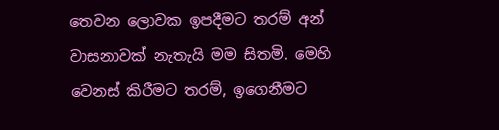තෙවන ලොවක ඉපදීමට තරම් අන් වාසනාවක් නැතැයි මම සිතමි. මෙහි වෙනස් කිරීමට තරම්, ඉගෙනීමට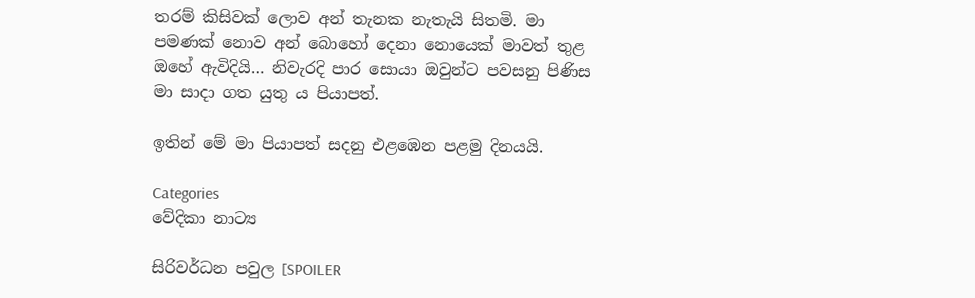තරම් කිසිවක් ලොව අන් තැනක නැතැයි සිතමි. මා පමණක් නොව අන් බොහෝ දෙනා නොයෙක් මාවත් තුළ ඔහේ ඇවිදියි… නිවැරදි පාර සොයා ඔවුන්ට පවසනු පිණිස මා සාදා ගත යුතු ය පියාපත්.

ඉතින් මේ මා පියාපත් සදනු එළඹෙන පළමු දිනයයි.

Categories
වේදිකා නාට්‍ය

සිරිවර්ධන පවුල [SPOILER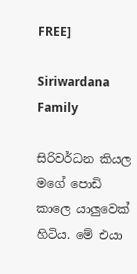FREE]

Siriwardana Family

සිරිවර්ධන කියල මගේ පොඩි කාලෙ යාලුවෙක් හිටිය. මේ එයා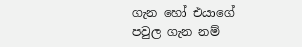ගැන හෝ එයාගේ පවුල ගැන නම්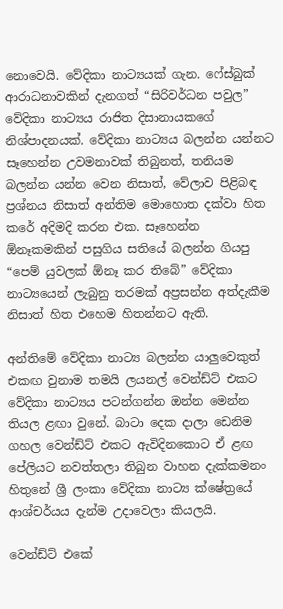නොවෙයි. වේදිකා නාට්‍යයක් ගැන. ෆේස්බුක් ආරාධනාවකින් දැනගත් “සිරිවර්ධන පවුල” වේදිකා නාට්‍යය රාජිත දිසානායකගේ නිශ්පාදනයක්. වේදිකා නාට්‍යය බලන්න යන්නට සෑහෙන්න උවමනාවක් තිබුනත්, තනියම බලන්න යන්න වෙන නිසාත්, වේලාව පිළිබඳ ප්‍රශ්නය නිසාත් අන්තිම මොහොත දක්වා හිත කරේ අදිමදි කරන එක. සෑහෙන්න ඕනෑකමකින් පසුගිය සතියේ බලන්න ගියපු “පෙම් යුවලක් ඕනෑ කර තිබේ” වේදිකා නාට්‍යයෙන් ලැබුනු තරමක් අප්‍රසන්න අත්දැකීම නිසාත් හිත එහෙම හිතන්නට ඇති.

අන්තිමේ වේදිකා නාට්‍ය බලන්න යාලුවෙකුත් එකඟ වුනාම තමයි ලයනල් වෙන්ඩ්ට් එකට වේදිකා නාට්‍යය පටන්ගන්න ඔන්න මෙන්න තියල ළඟා වුනේ. බාටා දෙක දාලා ඩෙනිම ගහල වෙන්ඩ්ට් එකට ඇවිදිනකොට ඒ ළඟ පේලියට නවත්තලා තිබුන වාහන දැක්කමනං හිතුනේ ශ්‍රී ලංකා වේදිකා නාට්‍ය ක්ෂේත්‍රයේ ආශ්චර්යය දැන්ම උදාවෙලා කියලයි.

වෙන්ඩ්ට් එකේ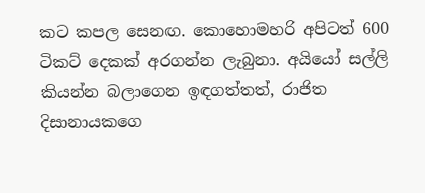කට කපල සෙනඟ. කොහොමහරි අපිටත් 600 ටිකට් දෙකක් අරගන්න ලැබුනා. අයියෝ සල්ලි කියන්න බලාගෙන ඉඳගත්තත්, රාජිත දිසානායකගෙ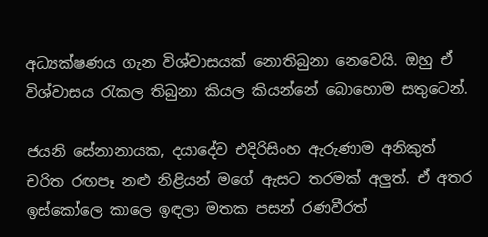අධ්‍යක්ෂණය ගැන විශ්වාසයක් නොතිබුනා නෙවෙයි. ඔහු ඒ විශ්වාසය රැකල තිබුනා කියල කියන්නේ බොහොම සතුටෙන්.

ජයනි සේනානායක, දයාදේව එදිරිසිංහ ඇරුණාම අනිකුත් චරිත රඟපෑ නළු නිළියන් මගේ ඇසට තරමක් අලුත්. ඒ අතර ඉස්කෝලෙ කාලෙ ඉඳලා මතක පසන් රණවීරත්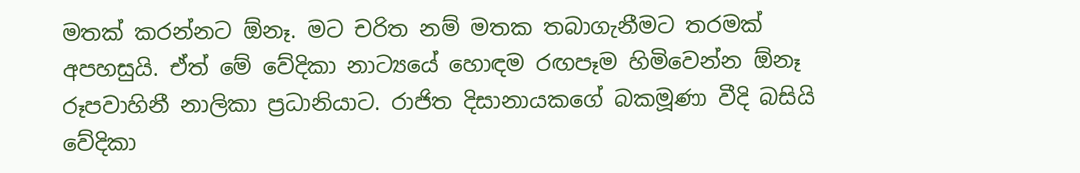මතක් කරන්නට ඕනෑ. මට චරිත නම් මතක තබාගැනීමට තරමක් අපහසුයි. ඒත් මේ වේදිකා නාට්‍යයේ හොඳම රඟපෑම හිමිවෙන්න ඕනෑ රූපවාහිනී නාලිකා ප්‍රධානියාට. රාජිත දිසානායකගේ බකමූණා වීදි බසියි වේදිකා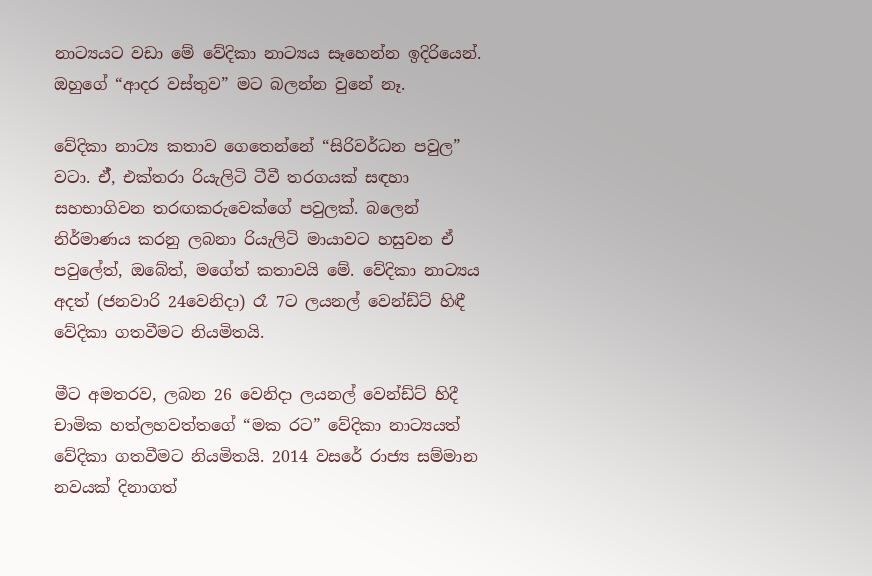නාට්‍යයට වඩා මේ වේදිකා නාට්‍යය සෑහෙන්න ඉදිරියෙන්. ඔහුගේ “ආදර වස්තුව” මට බලන්න වුනේ නෑ.

වේදිකා නාට්‍ය කතාව ගෙතෙන්නේ “සිරිවර්ධන පවුල” වටා. ඒ‍්, එක්තරා රියැලිටි ටීවී තරගයක් සඳහා සහභාගිවන තරඟකරුවෙක්ගේ පවුලක්. බලෙන් නිර්මාණය කරනු ලබනා රියැලිටි මායාවට හසුවන ඒ පවුලේත්, ඔබේත්, මගේත් කතාවයි මේ. වේදිකා නාට්‍යය අදත් (ජනවාරි 24වෙනිදා) රෑ 7ට ලයනල් වෙන්ඩ්ට් හිඳී වේදිකා ගතවීමට නියමිතයි.

මීට අමතරව, ලබන 26 වෙනිදා ලයනල් වෙන්ඩ්ට් හිදී චාමික හත්ලහවත්තගේ “මක රට” වේදිකා නාට්‍යයත් වේදිකා ගතවීමට නියමිතයි. 2014 වසරේ රාජ්‍ය සම්මාන නවයක් දිනාගත්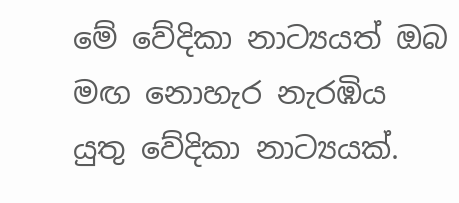මේ වේදිකා නාට්‍යයත් ඔබ මඟ නොහැර නැරඹිය යුතු වේදිකා නාට්‍යයක්.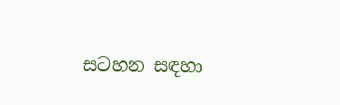සටහන සඳහා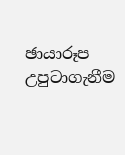ඡායාරූප උපුටාගැනීම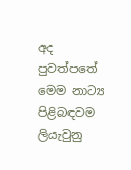අද පුවත්පතේ මෙම නාට්‍ය පිළිබඳවම ලියැවුනු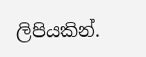ලිපියකින්.